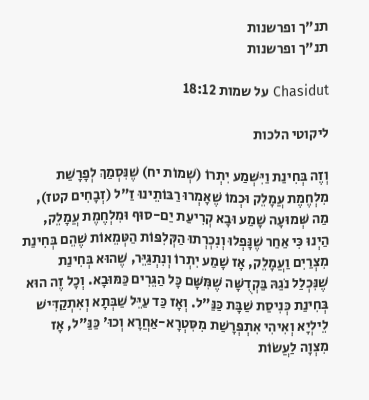תנ"ך ופרשנות
תנ"ך ופרשנות

Chasidut על שמות 18:12

ליקוטי הלכות

וְזֶה בְּחִינַת וַיִּשְׁמַע יִתְרוֹ (שְׁמוֹת יח) שֶׁנִּסְמַךְ לְפָרָשַׁת מִלְחֶמֶת עֲמָלֵק וּכְמוֹ שֶׁאָמְרוּ רַבּוֹתֵינוּ זַ"ל (זְבָחִים קטז), מַה שְּׁמוּעָה שָׁמַע וּבָא קְרִיעַת יַם-סוּף וּמִלְחֶמֶת עֲמָלֵק, הַיְנוּ כִּי אַחַר שֶׁנָּפְלוּ וְנִכְרְתוּ הַקְּלִפּוֹת הַטְּמֵאוֹת שֶׁהֵם בְּחִינַת מִצְרַיִם וַעֲמָלֵק, אָז שָׁמַע יִתְרוֹ וְנִתְגַּיֵּר, שֶׁהוּא בְּחִינַת שֶׁנִּכְלַל נֹגַהּ בַּקְדֻשָּׁה שֶׁמִּשָּׁם כָּל הַגֵּרִים כַּמּוּבָא. וְכָל זֶה הוּא בְּחִינַת כְּנִיסַת שַׁבָּת כַּנַּ"ל. וְאָז כַּד עַיֵּל שַׁבְּתָא וְאִתְקַדִּישׁ לֵילְיָא וְאִיהִי אִתְפְּרָשַׁת מִסִּטְרָא-אַחֲרָא וְכוּ' כַּנַּ"ל, אָז מִצְוָה לַעֲשׂוֹת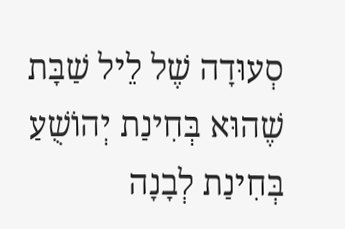סְעוּדָה שֶׁל לֵיל שַׁבָּת שֶׁהוּא בְּחִינַת יְהוֹשֻׁעַ בְּחִינַת לְבָנָה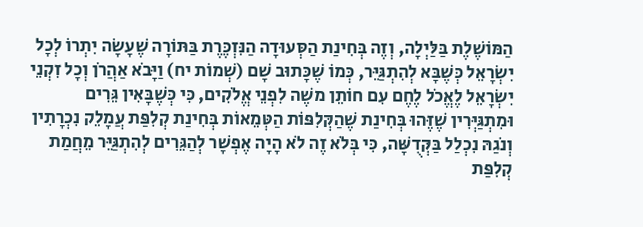הַמּוֹשֶׁלֶת בַּלַּיְלָה, וְזֶה בְּחִינַת הַסְּעוּדָה הַנִּזְכֶּרֶת בַּתּוֹרָה שֶׁעָשָֹה יִתְרוֹ לְכָל יִשְֹרָאֵל כְּשֶׁבָּא לְהִתְגַּיֵּר, כְּמוֹ שֶׁכָּתוּב שָׁם (שְׁמוֹת יח) וַיָּבֹא אַהֲרֹן וְכָל זִקְנֵי יִשְֹרָאֵל לֶאֱכֹל לֶחֶם עִם חוֹתֵן משֶׁה לִפְנֵי אֱלֹקִים, כִּי כְּשֶׁבָּאִין גֵּרִים וּמִתְגַּיְּרִין שֶׁזֶּהוּ בְּחִינַת שֶׁהַקְּלִפּוֹת הַטְּמֵאוֹת בְּחִינַת קְלִפַּת עֲמָלֵק נִכְרָתִין וְנֹגַהּ נִכְלַל בַּקְּדֻשָּׁה, כִּי בְּלֹא זֶה לֹא הָיָה אֶפְשָׁר לְהַגֵּרִים לְהִתְגַּיֵּר מֵחֲמַת קְלִפַּת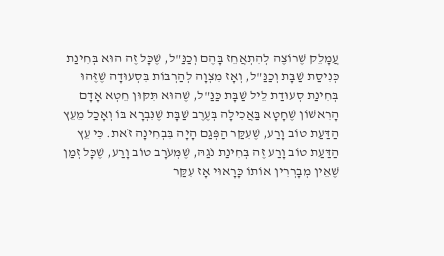עֲמָלֵק שֶׁרוֹצֶה לְהִתְאֲחֵז בָּהֶם וְכַנַּ"ל, שֶׁכָּל זֶה הוּא בְּחִינַת כְּנִיסַת שַׁבָּת וְכַנַּ"ל, וְאָז מִצְוָה לְהַרְבּוֹת בִּסְעוּדָה שֶׁזֶּהוּ בְּחִינַת סְעוּדַת לֵיל שַׁבָּת כַּנַּ"ל, שֶׁהוּא תִּקּוּן חֵטְא אָדָם הָרִאשׁוֹן שֶׁחָטָא בַּאֲכִילָה בְּעֶרֶב שַׁבָּת שֶׁנִּבְרָא בּוֹ וְאָכַל מֵעֵץ הַדַּעַת טוֹב וָרַע, שֶׁעִקַּר הַפְּגַם הָיָה בִּבְחִינָה זֹאת. כִּי עֵץ הַדַּעַת טוֹב וָרַע זֶה בְּחִינַת נֹגַהּ, שֶׁמְּעֹרָב טוֹב וָרַע, שֶׁכָּל זְמַן שֶׁאֵין מְבָרְרִין אוֹתוֹ כָּרָאוּי אָז עִקַּר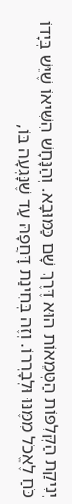יְנִיקַת הַקְּלִפּוֹת הַטְּמֵאוֹת הוּא דֶּרֶךְ שָׁם כַּמּוּבָא. וְהַנָּחָשׁ הִשִּׁיאוֹ שֶׁיֵּשׁ בְּיָדוֹ כֹּחַ לֶאֱכֹל מִמֶּנּוּ וּלְבָרְרוֹ. וְזֶה בְּחִינַת דָּחֲפָהּ עַד שֶׁנָּגְעָה בּוֹ,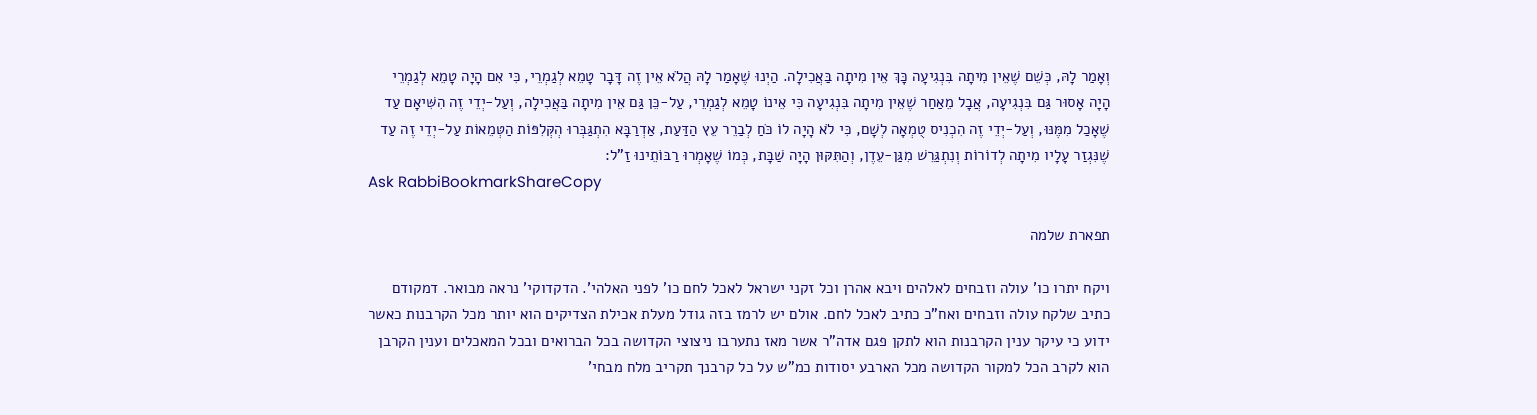וְאָמַר לָהּ, כְּשֵׁם שֶׁאֵין מִיתָה בִּנְגִיעָה כָּךְ אֵין מִיתָה בַּאֲכִילָה. הַיְנוּ שֶׁאָמַר לָהּ הֲלֹא אֵין זֶה דָּבָר טָמֵא לְגַמְרֵי, כִּי אִם הָיָה טָמֵא לְגַמְרֵי הָיָה אָסוּר גַּם בִּנְגִיעָה, אֲבָל מֵאַחַר שֶׁאֵין מִיתָה בִּנְגִיעָה כִּי אֵינוֹ טָמֵא לְגַמְרֵי, עַל-כֵּן גַּם אֵין מִיתָה בַּאֲכִילָה, וְעַל-יְדֵי זֶה הִשִּׁיאָם עַד שֶׁאָכַל מִמֶּנּוּ, וְעַל-יְדֵי זֶה הִכְנִיס טֻמְאָה לְשָׁם, כִּי לֹא הָיָה לוֹ כֹּחַ לְבַרֵר עֵץ הַדַּעַת, אַדְרַבָּא הִתְגַּבְּרוּ הְקְּלִפּוֹת הַטְּמֵאוֹת עַל-יְדֵי זֶה עַד שֶׁנִּגְזַר עָלָיו מִיתָה לְדוֹרוֹת וְנִתְגַּרֵשׁ מִגַּן-עֵדֶן, וְהַתִּקּוּן הָיָה שַׁבָּת, כְּמוֹ שֶׁאָמְרוּ רַבּוֹתֵינוּ זַ"ל:
Ask RabbiBookmarkShareCopy

תפארת שלמה

ויקח יתרו כו' עולה וזבחים לאלהים ויבא אהרן וכל זקני ישראל לאכל לחם כו' לפני האלהי'. הדקדוקי' נראה מבואר. דמקודם כתיב שלקח עולה וזבחים ואח"כ כתיב לאכל לחם. אולם יש לרמז בזה גודל מעלת אכילת הצדיקים הוא יותר מכל הקרבנות כאשר ידוע כי עיקר ענין הקרבנות הוא לתקן פגם אדה"ר אשר מאז נתערבו ניצוצי הקדושה בכל הברואים ובכל המאכלים וענין הקרבן הוא לקרב הכל למקור הקדושה מכל הארבע יסודות כמ"ש על כל קרבנך תקריב מלח מבחי'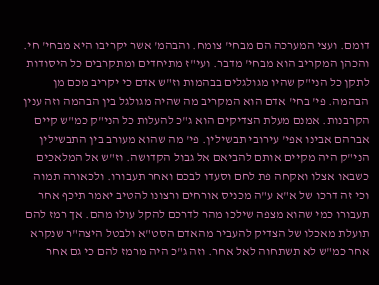דומם. ועצי המערכה הם מבחי' צומח. והבהמ' אשר יקריבו היא מבחי' חי. והכהן המקריב הוא מבחי' מדבר. ועי"ז מתיחדים ומתקרבים כל היסודות לתקן כל הני"ק שהיו מגולגלים בבהמות וז"ש אדם כי יקריב מכם מן הבהמה. פי' בחי' אדם הוא המקריב מה שהיה מגולגל בין הבהמה וזה ענין הקרבנות. אמנם מעלת הצדיקים הוא ג"כ להעלות כל הני"ק כמ"ש קיים אברהם אבינו אפי' עירובי תבשילין. פי' מה שהוא מעורב בין התבשילין הני"ק היה מקיים אותם להביאם אל גבול הקדושה. וז"ש אל המלאכים כשבאו אצלו ואקחה פת לחם וסעדו לבכם ואחר תעבורו. ולכאורה תמוה וכי זה דרכו של א"א ע"ה מכניס אורחים ורצונו להטיב יאמר תיכף אחר תעבורו כמי שהוא מצפה שילכו מהר לדרכם להקל עולו מהם. אך רמז להם תועלת מאכלו של הצדיק להעביר מהאדם הסט"א ולבטל היצה"ר שנקרא אחר כמ"ש לא תשתחוה לאל אחר. וזה ג"כ היה מרמז להם כי גם אחר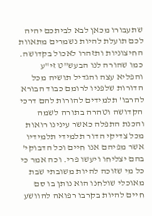שתעבורו מכאן לבא לביתכם יהיה לכם תועלת להיות נשמרים מתאוות החיצוניות ותזהרו לאכול בקדושה. כמו שהורה לנו הבעש"ט זי"ע והפליא עצה והגדיל תושיה מכל הדורות שלפניו לרומם כבוד הבורא להרבו' תלמידים להורות להם דרכי הקדושה וטהרה בתורה לשמה והכנת התפלה כאשר עינינו רואות מכל צדיקי הדור תלמידי תלמידיו אשר מפיהם אנו חיים וכל הדבוקי' בהם יצליחו ויעשו פרי. וכה אמר כי כל מי שזוכה להיות משובתי שבת מאוכלי שולחנו הוא נותן בו סם חיים להיות בקרבו רפואה להוושע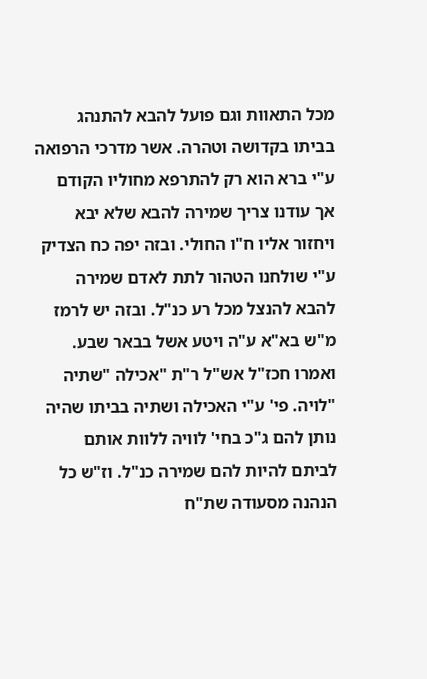מכל התאוות וגם פועל להבא להתנהג בביתו בקדושה וטהרה. אשר מדרכי הרפואה ע"י ברא הוא רק להתרפא מחוליו הקודם אך עודנו צריך שמירה להבא שלא יבא ויחזור אליו ח"ו החולי. ובזה יפה כח הצדיק ע"י שולחנו הטהור לתת לאדם שמירה להבא להנצל מכל רע כנ"ל. ובזה יש לרמז מ"ש בא"א ע"ה ויטע אשל בבאר שבע. ואמרו חכז"ל אש"ל ר"ת "אכילה "שתיה "לויה. פי' ע"י האכילה ושתיה בביתו שהיה נותן להם ג"כ בחי' לוויה ללוות אותם לביתם להיות להם שמירה כנ"ל. וז"ש כל הנהנה מסעודה שת"ח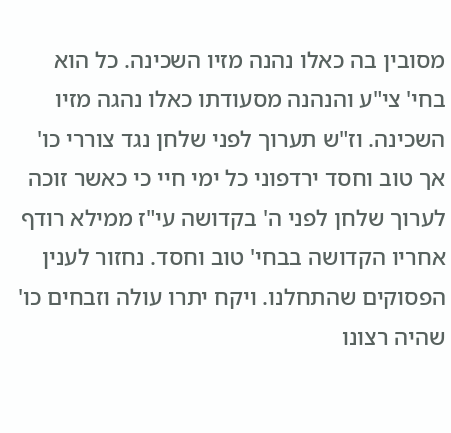מסובין בה כאלו נהנה מזיו השכינה. כל הוא בחי' צי"ע והנהנה מסעודתו כאלו נהגה מזיו השכינה. וז"ש תערוך לפני שלחן נגד צוררי כו' אך טוב וחסד ירדפוני כל ימי חיי כי כאשר זוכה לערוך שלחן לפני ה' בקדושה עי"ז ממילא רודף אחריו הקדושה בבחי' טוב וחסד. נחזור לענין הפסוקים שהתחלנו. ויקח יתרו עולה וזבחים כו' שהיה רצונו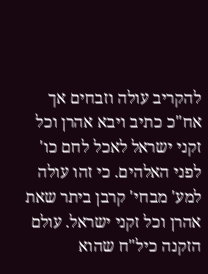להקריב עולה וזבחים אך אח"כ כתיב ויבא אהרן וכל זקני ישראל לאכל לחם כו' לפני האלהים. כי זהו עולה למע' מבחי' קרבן ביתר שאת אהרן וכל זקני ישראל. עולם הזקנה כיל"ח שהוא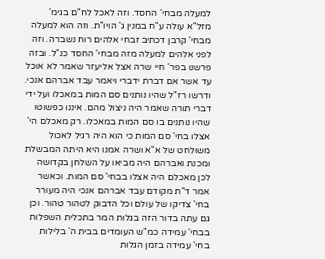למעלה מבחי' החסד. וזה לאכל לח"ם בגימ' מזל"א עולה ע"ח במנין ג' הויו"ת. וזה הוא למעלה מבחי' קרבן דכתיב זבחי אלהים רוח נשברה. וזה לפני אלהים למעלה מזה מבחי' החסד כנ"ל. ובזה פרשנו בפר' חיי שרה אצל אליעזר שאמר לא אוכל עד אשר אם דברת ידברי ויאמר עבד אברהם אנכי. ודרשו רז"ל שהיו נותנים סם המות במאכלו ועל ידי דברי תורה שאמר היה ניצול מהם. איננו כפשוטו שהיו נותנים בו סם המות במאכלו. רק מאכלם הי' אצלו בחי' סם המות כי הוא היה רגיל לאכול משולחט של א"א ושרה אמנו היא היתה המבשלת ומכנת ואברהם היה מביאו על השלחן בקדושה לכן מאכלם היה אצלו בבחי' סם המות. וכאשר אמר ד"ת מקודם עבד אברהם אנכי היה מעורר בחי' צדיקו של עולם וכל הדבוק לטהור טהור. וכן גם עתה בדור הזה בגלות המר בתכלית השפלות בבחי' עמידה כמ"ש העומדים בבית ה' בלילות בחי' עמידה בזמן הגלות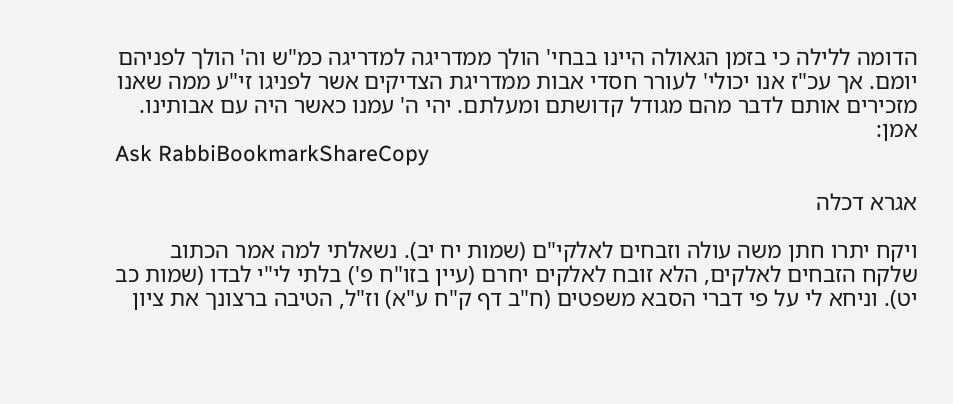הדומה ללילה כי בזמן הגאולה היינו בבחי' הולך ממדריגה למדריגה כמ"ש וה' הולך לפניהם יומם. אך עכ"ז אנו יכולי' לעורר חסדי אבות ממדריגת הצדיקים אשר לפניגו זי"ע ממה שאנו מזכירים אותם לדבר מהם מגודל קדושתם ומעלתם. יהי ה' עמנו כאשר היה עם אבותינו. אמן:
Ask RabbiBookmarkShareCopy

אגרא דכלה

ויקח יתרו חתן משה עולה וזבחים לאלקי"ם (שמות יח יב). נשאלתי למה אמר הכתוב שלקח הזבחים לאלקים, הלא זובח לאלקים יחרם (עיין בזו"ח פ') בלתי לי"י לבדו (שמות כב יט). וניחא לי על פי דברי הסבא משפטים (ח"ב דף ק"ח ע"א) וז"ל, הטיבה ברצונך את ציון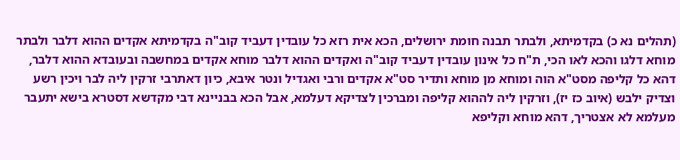(תהלים נא כ) בקדמיתא, ולבתר תבנה חומת ירושלים, הכא אית רזא כל עובדין דעביד קוב"ה בקדמיתא אקדים ההוא דלבר ולבתר מוחא דלגו והכא לאו הכי, ת"ח כל אינון עובדין דעביד קוב"ה ואקדים ההוא דלבר מוחא אקדים במחשבה ובעובדא ההוא דלבר, דהא כל קליפה מסט"א הוה ומוחא מן מוחא ותדיר סט"א אקדים ורבי ואגדיל ונטר איבא, כיון דאתרבי זרקין ליה לבר ויכין רשע וצדיק ילבש (איוב כז יז), וזרקין ליה לההוא קליפה ומברכין לצדיקא דעלמא, אבל הכא בבניינא דבי מקדשא דסטרא בישא יתעבר מעלמא לא אצטריך, דהא מוחא וקליפא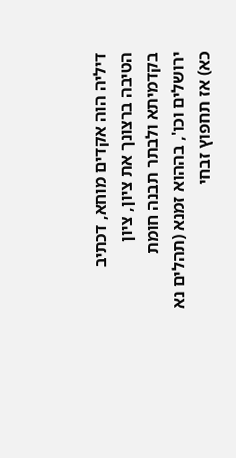דיליה הוה אקדים מוחא, דכתיב הטיבה ברצונך את ציון, ציון בקדמיתא ולבתר תבנה חומת ירושלים וכו', בההוא זמנא (תהלים נא כא) אז תחפוץ זבחי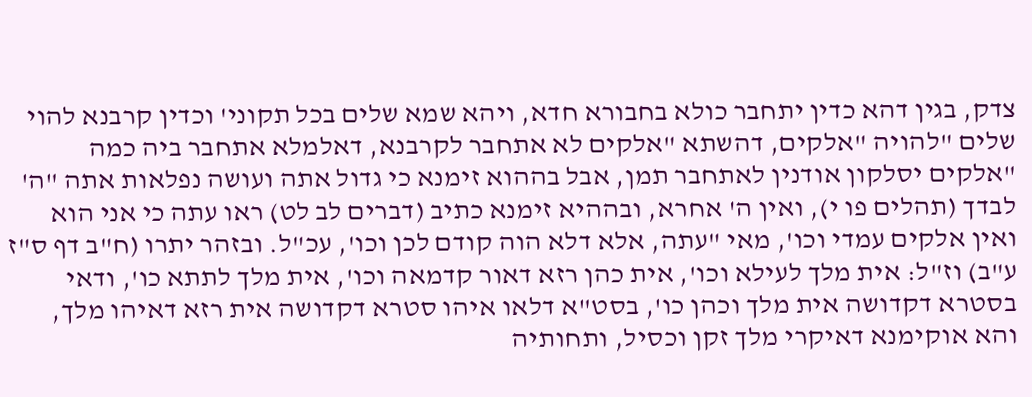צדק, בגין דהא כדין יתחבר כולא בחבורא חדא, ויהא שמא שלים בכל תקוני' וכדין קרבנא להוי שלים "להויה "אלקים, דהשתא "אלקים לא אתחבר לקרבנא, דאלמלא אתחבר ביה כמה "אלקים יסלקון אודנין לאתחבר תמן, אבל בההוא זימנא כי גדול אתה ועושה נפלאות אתה "ה' לבדך (תהלים פו י), ואין ה' אחרא, ובההיא זימנא כתיב (דברים לב לט) ראו עתה כי אני הוא ואין אלקים עמדי וכו', מאי "עתה, אלא דלא הוה קודם לכן וכו', עכ"ל. ובזהר יתרו (ח"ב דף ס"ז ע"ב) וז"ל: אית מלך לעילא וכו', אית כהן רזא דאור קדמאה וכו', אית מלך לתתא כו', ודאי בסטרא דקדושה אית מלך וכהן כו', בסט"א דלאו איהו סטרא דקדושה אית רזא דאיהו מלך, והא אוקימנא דאיקרי מלך זקן וכסיל, ותחותיה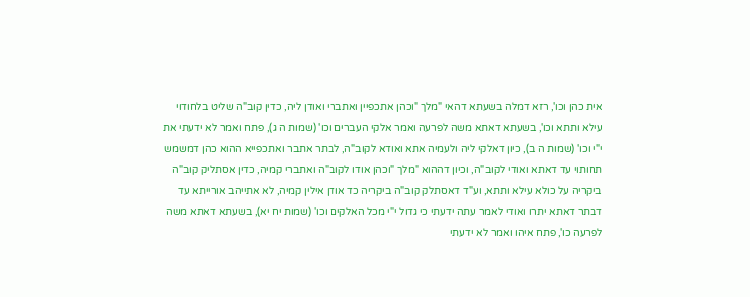אית כהן וכו', רזא דמלה בשעתא דהאי "מלך "וכהן אתכפיין ואתברי ואודן ליה, כדין קוב"ה שליט בלחודוי עילא ותתא וכו', בשעתא דאתא משה לפרעה ואמר אלקי העברים וכו' (שמות ה ג), פתח ואמר לא ידעתי את י"י וכו' (שמות ה ב), כיון דאלקי ליה ולעמיה אתא ואודא לקוב"ה, לבתר אתבר ואתכפייא ההוא כהן דמשמש תחותוי עד דאתא ואודי לקוב"ה, וכיון דההוא "מלך "וכהן אודו לקוב"ה ואתברי קמיה, כדין אסתליק קוב"ה ביקריה על כולא עילא ותתא, וע"ד דאסתלק קוב"ה ביקריה כד אודן אילין קמיה, לא אתייהב אורייתא עד דבתר דאתא יתרו ואודי לאמר עתה ידעתי כי גדול י"י מכל האלקים וכו' (שמות יח יא), בשעתא דאתא משה לפרעה כו', פתח איהו ואמר לא ידעתי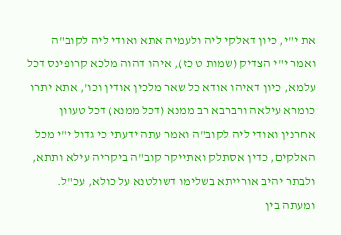את י"י, כיון דאלקי ליה ולעמיה אתא ואודי ליה לקוב"ה ואמר י"י הצדיק (שמות ט כז), איהו דהוה מלכא קרופינס דכל עלמא, כיון דאיהו אודא כל שאר מלכין אודין וכו', אתא יתרו כומרא עילאה ורברבא רב ממנא (דכל ממנא) דכל טעוון אחרנין ואודי ליה לקוב"ה ואמר עתה ידעתי כי גדול י"י מכל האלקים, כדין אסתלק ואתייקר קוב"ה ביקריה עילא ותתא, ולבתר יהיב אורייתא בשלימו דשולטנא על כולא, עכ"ל. ומעתה בין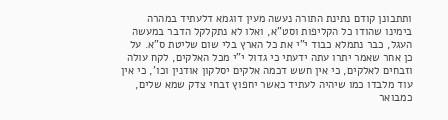ותתבונן קודם נתינת התורה נעשה מעין דוגמא דלעתיד במהרה בימינו שהודו כל הקליפות וסט"א, ואלו לא נתקלקל הדבר במעשה העגל, כבר נתמלא כבוד י"י את כל הארץ בלי שום שליטת ס"א. על כן אחר שאמר יתרו עתה ידעתי כי גדול י"י מכל האלקים, לקח עולה וזבחים לאלקים, כי אין חשש דכמה אלקים יסלקון אודנין וכו', כי אין עוד מלבדו כמו שיהיה לעתיד כאשר יחפוץ זבחי צדק שמא שלים, כמבואר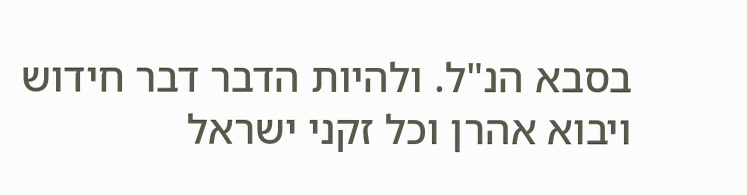בסבא הנ"ל. ולהיות הדבר דבר חידוש ויבוא אהרן וכל זקני ישראל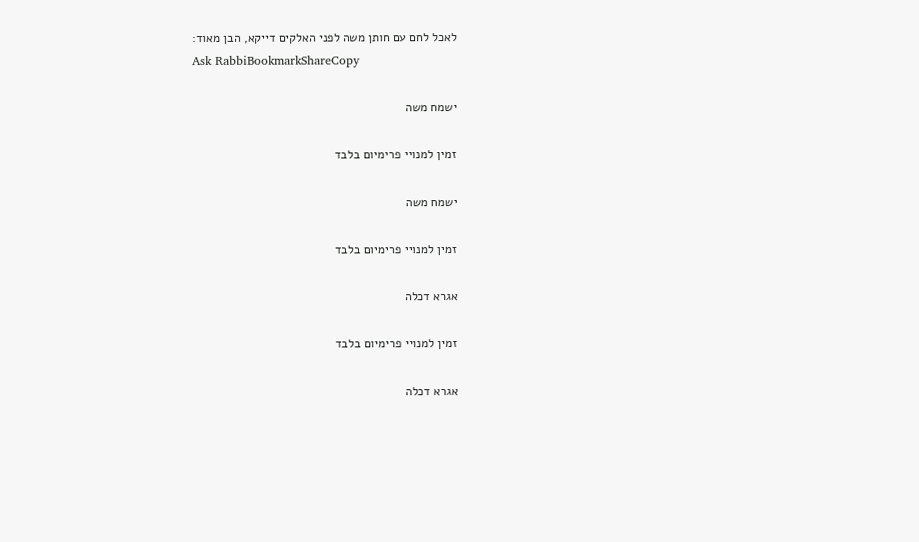לאכל לחם עם חותן משה לפני האלקים דייקא, הבן מאוד:
Ask RabbiBookmarkShareCopy

ישמח משה

זמין למנויי פרימיום בלבד

ישמח משה

זמין למנויי פרימיום בלבד

אגרא דכלה

זמין למנויי פרימיום בלבד

אגרא דכלה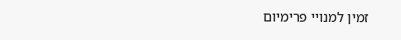זמין למנויי פרימיום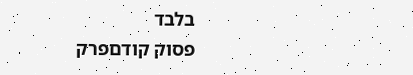בלבד
פסוק קודםפרק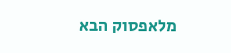מלאפסוק הבא